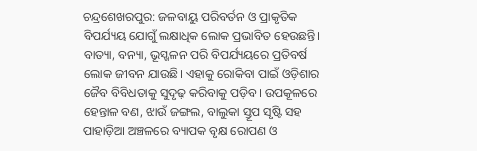ଚନ୍ଦ୍ରଶେଖରପୁର: ଜଳବାୟୁ ପରିବର୍ତନ ଓ ପ୍ରାକୃତିକ ବିପର୍ଯ୍ୟୟ ଯୋଗୁଁ ଲକ୍ଷାଧିକ ଲୋକ ପ୍ରଭାବିତ ହେଉଛନ୍ତି। ବାତ୍ୟା, ବନ୍ୟା, ଭୂସ୍ଖଳନ ପରି ବିପର୍ଯ୍ୟୟରେ ପ୍ରତିବର୍ଷ ଲୋକ ଜୀବନ ଯାଉଛି। ଏହାକୁ ରୋକିବା ପାଇଁ ଓଡ଼ିଶାର ଜୈବ ବିବିଧତାକୁ ସୁଦୃଢ଼ କରିବାକୁ ପଡ଼ିବ। ଉପକୂଳରେ ହେନ୍ତାଳ ବଣ, ଝାଉଁ ଜଙ୍ଗଲ, ବାଲୁକା ସ୍ତୂପ ସୃଷ୍ଟି ସହ ପାହାଡ଼ିଆ ଅଞ୍ଚଳରେ ବ୍ୟାପକ ବୃକ୍ଷ ରୋପଣ ଓ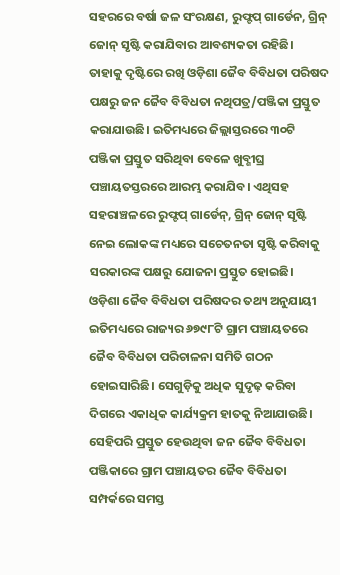ସହରରେ ବର୍ଷା ଜଳ ସଂରକ୍ଷଣ, ରୁଫ୍ଟପ୍ ଗାର୍ଡେନ, ଗ୍ରିନ୍ ଜୋନ୍ ସୃଷ୍ଟି କରାଯିବାର ଆବଶ୍ୟକତା ରହିଛି। ତାହାକୁ ଦୃଷ୍ଟିରେ ରଖି ଓଡ଼ିଶା ଜୈବ ବିବିଧତା ପରିଷଦ ପକ୍ଷରୁ ଜନ ଜୈବ ବିବିଧତା ନଥିପତ୍ର/ପଞ୍ଜିକା ପ୍ରସ୍ତୁତ କରାଯାଉଛି। ଇତିମଧ୍ୟରେ ଜିଲ୍ଲାସ୍ତରରେ ୩୦ଟି ପଞ୍ଜିକା ପ୍ରସ୍ତୁତ ସରିଥିବା ବେଳେ ଖୁବ୍ଶୀଘ୍ର ପଞ୍ଚାୟତସ୍ତରରେ ଆରମ୍ଭ କରାଯିବ। ଏଥିସହ ସହରାଞ୍ଚଳରେ ରୁଫ୍ଟପ୍ ଗାର୍ଡେନ୍, ଗ୍ରିନ୍ ଜୋନ୍ ସୃଷ୍ଟି ନେଇ ଲୋକଙ୍କ ମଧ୍ୟରେ ସଚେତନତା ସୃଷ୍ଟି କରିବାକୁ ସରକାରଙ୍କ ପକ୍ଷରୁ ଯୋଜନା ପ୍ରସ୍ତୁତ ହୋଇଛି।
ଓଡ଼ିଶା ଜୈବ ବିବିଧତା ପରିଷଦର ତଥ୍ୟ ଅନୁଯାୟୀ ଇତିମଧ୍ୟରେ ରାଜ୍ୟର ୬୭୯୮ଟି ଗ୍ରାମ ପଞ୍ଚାୟତରେ ଜୈବ ବିବିଧତା ପରିଚାଳନା ସମିତି ଗଠନ ହୋଇସାରିଛି। ସେଗୁଡ଼ିକୁ ଅଧିକ ସୁଦୃଢ଼ କରିବା ଦିଗରେ ଏକାଧିକ କାର୍ଯ୍ୟକ୍ରମ ହାତକୁ ନିଆଯାଉଛି। ସେହିପରି ପ୍ରସ୍ତୁତ ହେଉଥିବା ଜନ ଜୈବ ବିବିଧତା ପଞ୍ଜିକାରେ ଗ୍ରାମ ପଞ୍ଚାୟତର ଜୈବ ବିବିଧତା ସମ୍ପର୍କରେ ସମସ୍ତ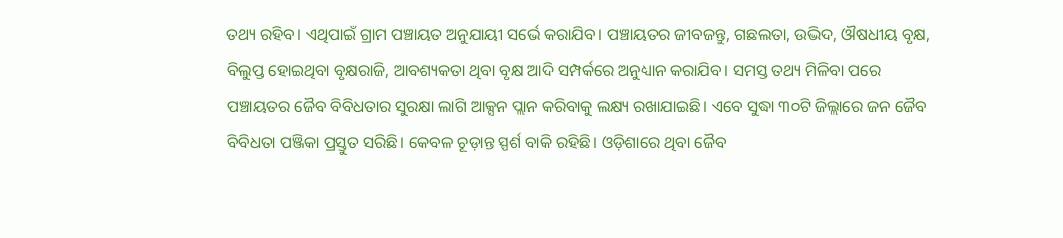ତଥ୍ୟ ରହିବ। ଏଥିପାଇଁ ଗ୍ରାମ ପଞ୍ଚାୟତ ଅନୁଯାୟୀ ସର୍ଭେ କରାଯିବ। ପଞ୍ଚାୟତର ଜୀବଜନ୍ତୁ, ଗଛଲତା, ଉଦ୍ଭିଦ, ଔଷଧୀୟ ବୃକ୍ଷ, ବିଲୁପ୍ତ ହୋଇଥିବା ବୃକ୍ଷରାଜି, ଆବଶ୍ୟକତା ଥିବା ବୃକ୍ଷ ଆଦି ସମ୍ପର୍କରେ ଅନୁଧ୍ୟାନ କରାଯିବ। ସମସ୍ତ ତଥ୍ୟ ମିଳିବା ପରେ ପଞ୍ଚାୟତର ଜୈବ ବିବିଧତାର ସୁରକ୍ଷା ଲାଗି ଆକ୍ସନ ପ୍ଲାନ କରିବାକୁ ଲକ୍ଷ୍ୟ ରଖାଯାଇଛି। ଏବେ ସୁଦ୍ଧା ୩୦ଟି ଜିଲ୍ଲାରେ ଜନ ଜୈବ ବିବିଧତା ପଞ୍ଜିକା ପ୍ରସ୍ତୁତ ସରିଛି। କେବଳ ଚୂଡ଼ାନ୍ତ ସ୍ପର୍ଶ ବାକି ରହିଛି। ଓଡ଼ିଶାରେ ଥିବା ଜୈବ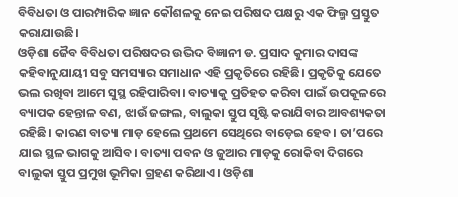ବିବିଧତା ଓ ପାରମ୍ପାରିକ ଜ୍ଞାନ କୌଶଳକୁ ନେଇ ପରିଷଦ ପକ୍ଷରୁ ଏକ ଫିଲ୍ମ ପ୍ରସ୍ତୁତ କରାଯାଉଛି।
ଓଡ଼ିଶା ଜୈବ ବିବିଧତା ପରିଷଦର ଉଦ୍ଭିଦ ବିଜ୍ଞାନୀ ଡ. ପ୍ରସାଦ କୁମାର ଦାସଙ୍କ କହିବାନୁଯାୟୀ ସବୁ ସମସ୍ୟାର ସମାଧାନ ଏହି ପ୍ରକୃତିରେ ରହିଛି। ପ୍ରକୃତିକୁ ଯେତେ ଭଲ ରଖିବା ଆମେ ସୁସ୍ଥ ରହିପାରିବା। ବାତ୍ୟାକୁ ପ୍ରତିହତ କରିବା ପାଇଁ ଉପକୂଳରେ ବ୍ୟାପକ ହେନ୍ତାଳ ବଣ, ଝାଉଁ ଜଙ୍ଗଲ, ବାଲୁକା ସ୍ତୁପ ସୃଷ୍ଟି କରାଯିବାର ଆବଶ୍ୟକତା ରହିଛି। କାରଣ ବାତ୍ୟା ମାଡ଼ ହେଲେ ପ୍ରଥମେ ସେଥିରେ ବାଡ଼େଇ ହେବ। ତା’ପରେ ଯାଇ ସ୍ଥଳ ଭାଗକୁ ଆସିବ। ବାତ୍ୟା ପବନ ଓ ଜୁଆର ମାଡ଼କୁ ରୋକିବା ଦିଗରେ ବାଲୁକା ସ୍ତୁପ ପ୍ରମୁଖ ଭୂମିକା ଗ୍ରହଣ କରିଥାଏ। ଓଡ଼ିଶା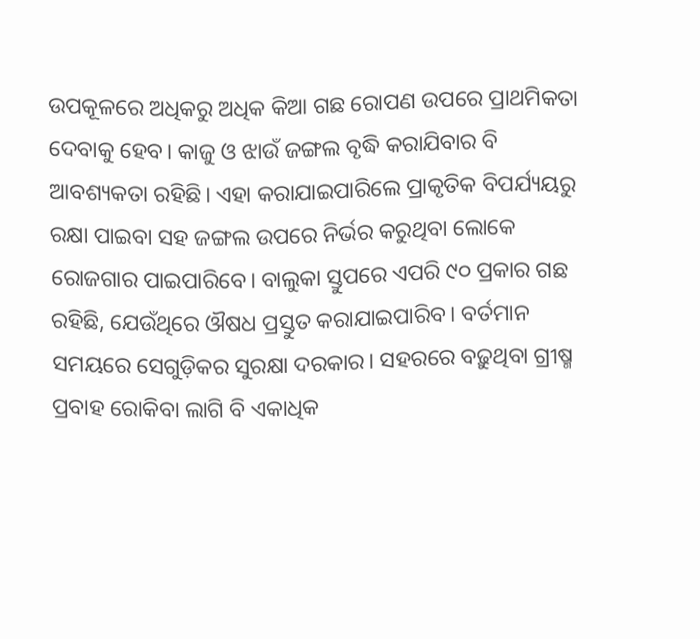ଉପକୂଳରେ ଅଧିକରୁ ଅଧିକ କିଆ ଗଛ ରୋପଣ ଉପରେ ପ୍ରାଥମିକତା ଦେବାକୁ ହେବ। କାଜୁ ଓ ଝାଉଁ ଜଙ୍ଗଲ ବୃଦ୍ଧି କରାଯିବାର ବି ଆବଶ୍ୟକତା ରହିଛି। ଏହା କରାଯାଇପାରିଲେ ପ୍ରାକୃତିକ ବିପର୍ଯ୍ୟୟରୁ ରକ୍ଷା ପାଇବା ସହ ଜଙ୍ଗଲ ଉପରେ ନିର୍ଭର କରୁଥିବା ଲୋକେ ରୋଜଗାର ପାଇପାରିବେ। ବାଲୁକା ସ୍ତୁପରେ ଏପରି ୯୦ ପ୍ରକାର ଗଛ ରହିଛି, ଯେଉଁଥିରେ ଔଷଧ ପ୍ରସ୍ତୁତ କରାଯାଇପାରିବ। ବର୍ତମାନ ସମୟରେ ସେଗୁଡ଼ିକର ସୁରକ୍ଷା ଦରକାର। ସହରରେ ବଢ଼ୁଥିବା ଗ୍ରୀଷ୍ମ ପ୍ରବାହ ରୋକିବା ଲାଗି ବି ଏକାଧିକ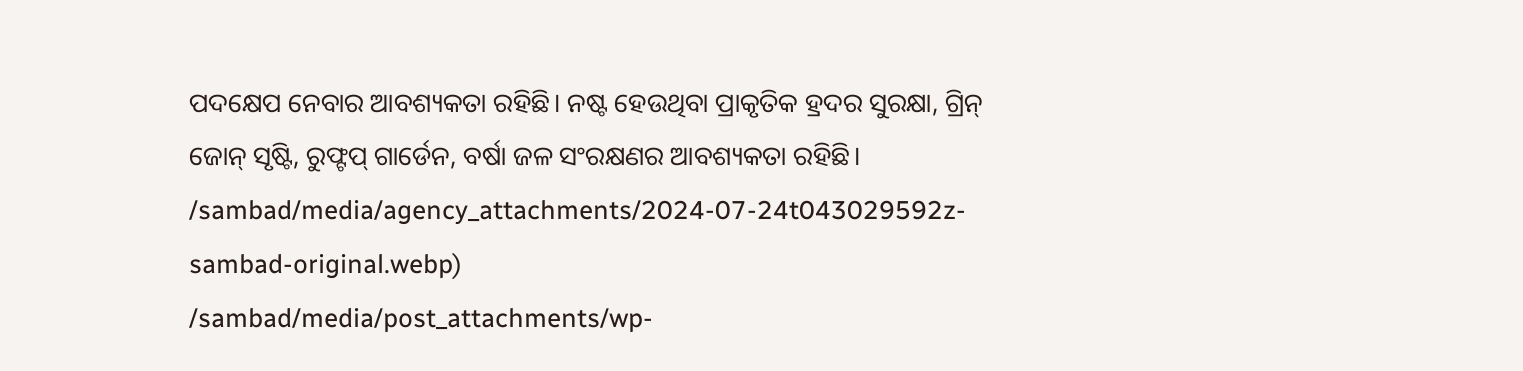ପଦକ୍ଷେପ ନେବାର ଆବଶ୍ୟକତା ରହିଛି। ନଷ୍ଟ ହେଉଥିବା ପ୍ରାକୃତିକ ହ୍ରଦର ସୁରକ୍ଷା, ଗ୍ରିନ୍ ଜୋନ୍ ସୃଷ୍ଟି, ରୁଫ୍ଟପ୍ ଗାର୍ଡେନ, ବର୍ଷା ଜଳ ସଂରକ୍ଷଣର ଆବଶ୍ୟକତା ରହିଛି।
/sambad/media/agency_attachments/2024-07-24t043029592z-sambad-original.webp)
/sambad/media/post_attachments/wp-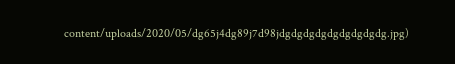content/uploads/2020/05/dg65j4dg89j7d98jdgdgdgdgdgdgdgdgdg.jpg)